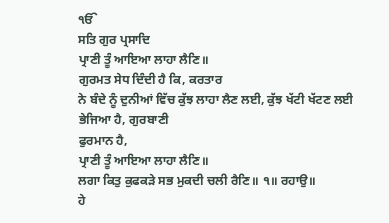ੴ
ਸਤਿ ਗੁਰ ਪ੍ਰਸਾਦਿ
ਪ੍ਰਾਣੀ ਤੂੰ ਆਇਆ ਲਾਹਾ ਲੈਣਿ॥
ਗੁਰਮਤ ਸੇਧ ਦਿੰਦੀ ਹੈ ਕਿ, ਕਰਤਾਰ
ਨੇ ਬੰਦੇ ਨੂੰ ਦੁਨੀਆਂ ਵਿੱਚ ਕੁੱਝ ਲਾਹਾ ਲੈਣ ਲਈ, ਕੁੱਝ ਖੱਟੀ ਖੱਟਣ ਲਈ ਭੇਜਿਆ ਹੈ, ਗੁਰਬਾਣੀ
ਫੁਰਮਾਨ ਹੈ,
ਪ੍ਰਾਣੀ ਤੂੰ ਆਇਆ ਲਾਹਾ ਲੈਣਿ॥
ਲਗਾ ਕਿਤੁ ਕੁਫਕੜੇ ਸਭ ਮੁਕਦੀ ਚਲੀ ਰੈਣਿ॥ ੧॥ ਰਹਾਉ॥
ਹੇ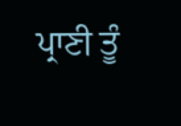ਪ੍ਰਾਣੀ ਤੂੰ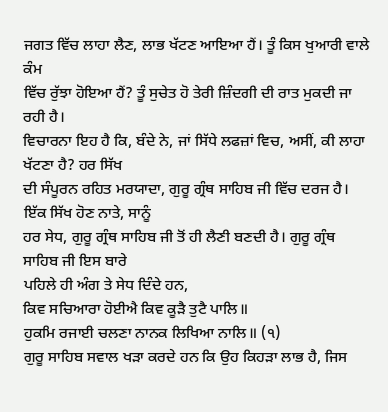ਜਗਤ ਵਿੱਚ ਲਾਹਾ ਲੈਣ, ਲਾਭ ਖੱਟਣ ਆਇਆ ਹੈਂ। ਤੂੰ ਕਿਸ ਖੁਆਰੀ ਵਾਲੇ ਕੰਮ
ਵਿੱਚ ਰੁੱਝਾ ਹੋਇਆ ਹੈਂ? ਤੂੰ ਸੁਚੇਤ ਹੋ ਤੇਰੀ ਜ਼ਿੰਦਗੀ ਦੀ ਰਾਤ ਮੁਕਦੀ ਜਾ ਰਹੀ ਹੈ।
ਵਿਚਾਰਨਾ ਇਹ ਹੈ ਕਿ, ਬੰਦੇ ਨੇ, ਜਾਂ ਸਿੱਧੇ ਲਫਜ਼ਾਂ ਵਿਚ, ਅਸੀਂ, ਕੀ ਲਾਹਾ ਖੱਟਣਾ ਹੈ? ਹਰ ਸਿੱਖ
ਦੀ ਸੰਪੂਰਨ ਰਹਿਤ ਮਰਯਾਦਾ, ਗੁਰੂ ਗ੍ਰੰਥ ਸਾਹਿਬ ਜੀ ਵਿੱਚ ਦਰਜ ਹੈ। ਇੱਕ ਸਿੱਖ ਹੋਣ ਨਾਤੇ, ਸਾਨੂੰ
ਹਰ ਸੇਧ, ਗੁਰੂ ਗ੍ਰੰਥ ਸਾਹਿਬ ਜੀ ਤੋਂ ਹੀ ਲੈਣੀ ਬਣਦੀ ਹੈ। ਗੁਰੂ ਗ੍ਰੰਥ ਸਾਹਿਬ ਜੀ ਇਸ ਬਾਰੇ
ਪਹਿਲੇ ਹੀ ਅੰਗ ਤੇ ਸੇਧ ਦਿੰਦੇ ਹਨ,
ਕਿਵ ਸਚਿਆਰਾ ਹੋਈਐ ਕਿਵ ਕੂੜੈ ਤੁਟੈ ਪਾਲਿ॥
ਹੁਕਮਿ ਰਜਾਈ ਚਲਣਾ ਨਾਨਕ ਲਿਖਿਆ ਨਾਲਿ॥ (੧)
ਗੁਰੂ ਸਾਹਿਬ ਸਵਾਲ ਖੜਾ ਕਰਦੇ ਹਨ ਕਿ ਉਹ ਕਿਹੜਾ ਲਾਭ ਹੈ, ਜਿਸ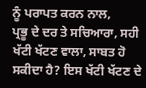ਨੂੰ ਪਰਾਪਤ ਕਰਨ ਨਾਲ,
ਪ੍ਰਭੂ ਦੇ ਦਰ ਤੇ ਸਚਿਆਰਾ, ਸਹੀ ਖੱਟੀ ਖੱਟਣ ਵਾਲਾ, ਸਾਬਤ ਹੋ ਸਕੀਦਾ ਹੈ? ਇਸ ਖੱਟੀ ਖੱਟਣ ਦੇ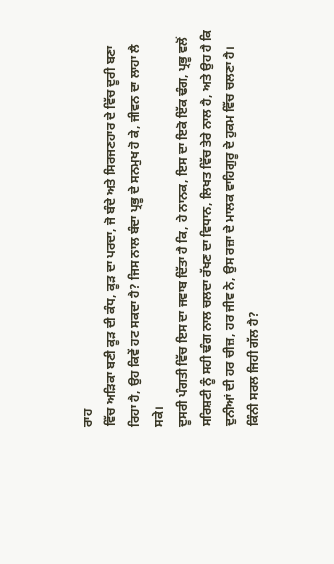ਰਾਹ
ਵਿੱਚ ਅੜਿਕਾ ਬਣੀ ਕੂੜ ਦੀ ਕੰਧ, ਕੂੜ ਦਾ ਪਰਦਾ, ਜੋ ਬੰਦੇ ਅਤੇ ਸਿਰਜਣਹਾਰ ਦੇ ਵਿੱਚ ਦੂਰੀ ਬਣਾ
ਰਿਹਾ ਹੈ, ਉਹ ਕਿਵੇਂ ਹਟ ਸਕਦਾ ਹੈ? ਜਿਸ ਨਾਲ ਬੰਦਾ ਪ੍ਰਭੂ ਦੇ ਸਨਮੁਖ ਹੋ ਕੇ, ਜੀਵਨ ਦਾ ਲਾਹਾ ਲੈ
ਸਕੇ।
ਦੂਸਰੀ ਪੰਗਤੀ ਵਿੱਚ ਇਸ ਦਾ ਜਵਾਬ ਦਿੱਤਾ ਹੈ ਕਿ, ਹੇ ਨਾਨਕ, ਇਸ ਦਾ ਇਕੋ ਇੱਕ ਢੰਗ, ਪ੍ਰਭੂ ਵਲੋਂ
ਸਰਿਸ਼ਟੀ ਨੂੰ ਸਹੀ ਢੰਗ ਨਾਲ ਚਲਦਾ ਰੱਖਣ ਦਾ ਵਿਧਾਨ, ਲਿਖਤ ਵਿੱਚ ਤੇਰੇ ਨਾਲ ਹੈ, ਅਤੇ ਉਹ ਹੈ ਕਿ
ਦੁਨੀਆਂ ਦੀ ਹਰ ਚੀਜ਼, ਹਰ ਜੀਵ ਨੇ, ਉਸ ਰਜ਼ਾ ਦੇ ਮਾਲਕ ਵਾਹਿਗੁਰੂ ਦੇ ਹੁਕਮ ਵਿੱਚ ਚਲਣਾ ਹੈ।
ਕਿੰਨੀ ਸਰਲ ਜਿਹੀ ਗੱਲ ਹੈ?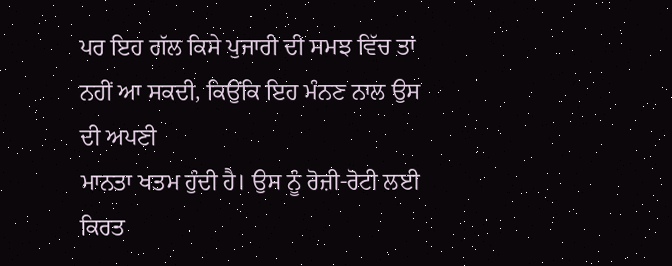ਪਰ ਇਹ ਗੱਲ ਕਿਸੇ ਪੁਜਾਰੀ ਦੀ ਸਮਝ ਵਿੱਚ ਤਾਂ ਨਹੀਂ ਆ ਸਕਦੀ, ਕਿਉਂਕਿ ਇਹ ਮੰਨਣ ਨਾਲ ਉਸ ਦੀ ਅਪਣੀ
ਮਾਨਤਾ ਖਤਮ ਹੁੰਦੀ ਹੈ। ਉਸ ਨੂੰ ਰੋਜ਼ੀ-ਰੋਟੀ ਲਈ ਕਿਰਤ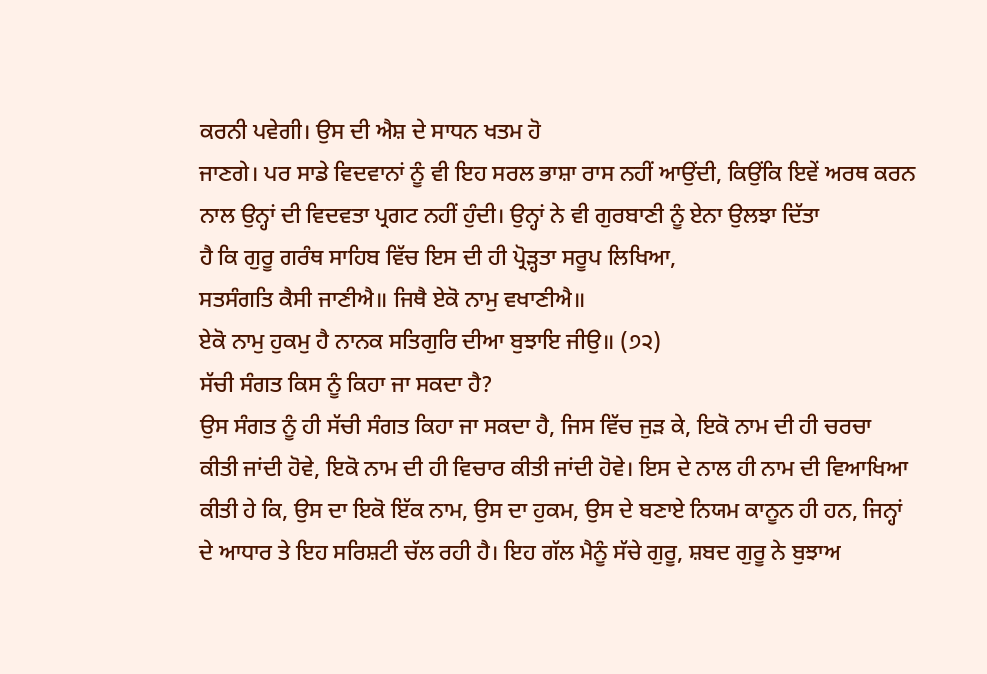ਕਰਨੀ ਪਵੇਗੀ। ਉਸ ਦੀ ਐਸ਼ ਦੇ ਸਾਧਨ ਖਤਮ ਹੋ
ਜਾਣਗੇ। ਪਰ ਸਾਡੇ ਵਿਦਵਾਨਾਂ ਨੂੰ ਵੀ ਇਹ ਸਰਲ ਭਾਸ਼ਾ ਰਾਸ ਨਹੀਂ ਆਉਂਦੀ, ਕਿਉਂਕਿ ਇਵੇਂ ਅਰਥ ਕਰਨ
ਨਾਲ ਉਨ੍ਹਾਂ ਦੀ ਵਿਦਵਤਾ ਪ੍ਰਗਟ ਨਹੀਂ ਹੁੰਦੀ। ਉਨ੍ਹਾਂ ਨੇ ਵੀ ਗੁਰਬਾਣੀ ਨੂੰ ਏਨਾ ਉਲਝਾ ਦਿੱਤਾ
ਹੈ ਕਿ ਗੁਰੂ ਗਰੰਥ ਸਾਹਿਬ ਵਿੱਚ ਇਸ ਦੀ ਹੀ ਪ੍ਰੋੜ੍ਹਤਾ ਸਰੂਪ ਲਿਖਿਆ,
ਸਤਸੰਗਤਿ ਕੈਸੀ ਜਾਣੀਐ॥ ਜਿਥੈ ਏਕੋ ਨਾਮੁ ਵਖਾਣੀਐ॥
ਏਕੋ ਨਾਮੁ ਹੁਕਮੁ ਹੈ ਨਾਨਕ ਸਤਿਗੁਰਿ ਦੀਆ ਬੁਝਾਇ ਜੀਉ॥ (੭੨)
ਸੱਚੀ ਸੰਗਤ ਕਿਸ ਨੂੰ ਕਿਹਾ ਜਾ ਸਕਦਾ ਹੈ?
ਉਸ ਸੰਗਤ ਨੂੰ ਹੀ ਸੱਚੀ ਸੰਗਤ ਕਿਹਾ ਜਾ ਸਕਦਾ ਹੈ, ਜਿਸ ਵਿੱਚ ਜੁੜ ਕੇ, ਇਕੋ ਨਾਮ ਦੀ ਹੀ ਚਰਚਾ
ਕੀਤੀ ਜਾਂਦੀ ਹੋਵੇ, ਇਕੋ ਨਾਮ ਦੀ ਹੀ ਵਿਚਾਰ ਕੀਤੀ ਜਾਂਦੀ ਹੋਵੇ। ਇਸ ਦੇ ਨਾਲ ਹੀ ਨਾਮ ਦੀ ਵਿਆਖਿਆ
ਕੀਤੀ ਹੇ ਕਿ, ਉਸ ਦਾ ਇਕੋ ਇੱਕ ਨਾਮ, ਉਸ ਦਾ ਹੁਕਮ, ਉਸ ਦੇ ਬਣਾਏ ਨਿਯਮ ਕਾਨੂਨ ਹੀ ਹਨ, ਜਿਨ੍ਹਾਂ
ਦੇ ਆਧਾਰ ਤੇ ਇਹ ਸਰਿਸ਼ਟੀ ਚੱਲ ਰਹੀ ਹੈ। ਇਹ ਗੱਲ ਮੈਨੂੰ ਸੱਚੇ ਗੁਰੂ, ਸ਼ਬਦ ਗੁਰੂ ਨੇ ਬੁਝਾਅ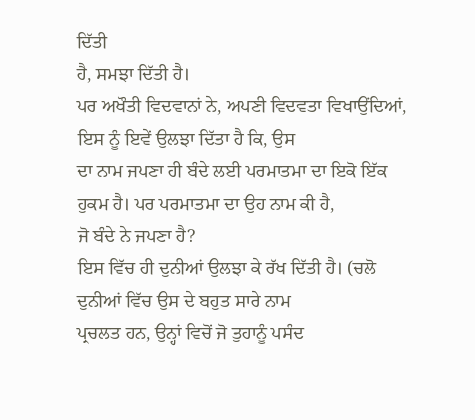ਦਿੱਤੀ
ਹੈ, ਸਮਝਾ ਦਿੱਤੀ ਹੈ।
ਪਰ ਅਖੌਤੀ ਵਿਦਵਾਨਾਂ ਨੇ, ਅਪਣੀ ਵਿਦਵਤਾ ਵਿਖਾਉਂਦਿਆਂ, ਇਸ ਨੂੰ ਇਵੇਂ ਉਲਝਾ ਦਿੱਤਾ ਹੈ ਕਿ, ਉਸ
ਦਾ ਨਾਮ ਜਪਣਾ ਹੀ ਬੰਦੇ ਲਈ ਪਰਮਾਤਮਾ ਦਾ ਇਕੋ ਇੱਕ ਹੁਕਮ ਹੈ। ਪਰ ਪਰਮਾਤਮਾ ਦਾ ਉਹ ਨਾਮ ਕੀ ਹੈ,
ਜੋ ਬੰਦੇ ਨੇ ਜਪਣਾ ਹੈ?
ਇਸ ਵਿੱਚ ਹੀ ਦੁਨੀਆਂ ਉਲਝਾ ਕੇ ਰੱਖ ਦਿੱਤੀ ਹੈ। (ਚਲੋ ਦੁਨੀਆਂ ਵਿੱਚ ਉਸ ਦੇ ਬਹੁਤ ਸਾਰੇ ਨਾਮ
ਪ੍ਰਚਲਤ ਹਨ, ਉਨ੍ਹਾਂ ਵਿਚੋਂ ਜੋ ਤੁਹਾਨੂੰ ਪਸੰਦ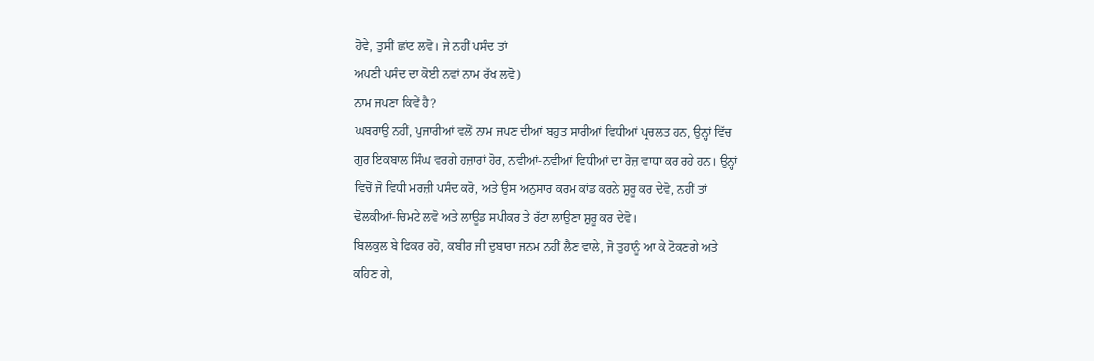ਹੋਵੇ, ਤੁਸੀਂ ਛਾਂਟ ਲਵੋ। ਜੇ ਨਹੀਂ ਪਸੰਦ ਤਾਂ
ਅਪਣੀ ਪਸੰਦ ਦਾ ਕੋਈ ਨਵਾਂ ਨਾਮ ਰੱਖ ਲਵੋ)
ਨਾਮ ਜਪਣਾ ਕਿਵੇਂ ਹੈ?
ਘਬਰਾਉ ਨਹੀਂ, ਪੁਜਾਰੀਆਂ ਵਲੋਂ ਨਾਮ ਜਪਣ ਦੀਆਂ ਬਹੁਤ ਸਾਰੀਆਂ ਵਿਧੀਆਂ ਪ੍ਰਚਲਤ ਹਨ, ਉਨ੍ਹਾਂ ਵਿੱਚ
ਗੁਰ ਇਕਬਾਲ ਸਿੰਘ ਵਰਗੇ ਹਜ਼ਾਰਾਂ ਹੋਰ, ਨਵੀਆਂ-ਨਵੀਆਂ ਵਿਧੀਆਂ ਦਾ ਰੋਜ਼ ਵਾਧਾ ਕਰ ਰਹੇ ਹਨ। ਉਨ੍ਹਾਂ
ਵਿਚੋਂ ਜੋ ਵਿਧੀ ਮਰਜ਼ੀ ਪਸੰਦ ਕਰੋ, ਅਤੇ ਉਸ ਅਨੁਸਾਰ ਕਰਮ ਕਾਂਡ ਕਰਨੇ ਸ਼ੁਰੂ ਕਰ ਦੇਵੋ, ਨਹੀਂ ਤਾਂ
ਢੋਲਕੀਆਂ-ਚਿਮਟੇ ਲਵੋ ਅਤੇ ਲਾਊਡ ਸਪੀਕਰ ਤੇ ਰੱਟਾ ਲਾਉਣਾ ਸ਼ੁਰੂ ਕਰ ਦੇਵੋ।
ਬਿਲਕੁਲ ਬੇ ਫਿਕਰ ਰਹੋ, ਕਬੀਰ ਜੀ ਦੁਬਾਰਾ ਜਨਮ ਨਹੀਂ ਲੈਣ ਵਾਲੇ, ਜੋ ਤੁਹਾਨੂੰ ਆ ਕੇ ਟੋਕਣਗੇ ਅਤੇ
ਕਹਿਣ ਗੇ,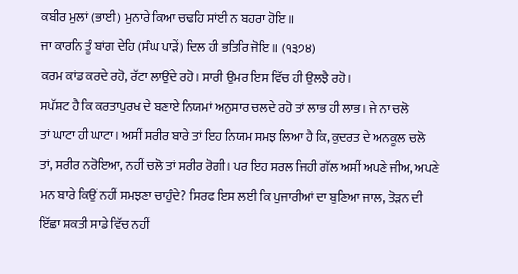ਕਬੀਰ ਮੁਲਾਂ (ਭਾਈ) ਮੁਨਾਰੇ ਕਿਆ ਚਢਹਿ ਸਾਂਈ ਨ ਬਹਰਾ ਹੋਇ॥
ਜਾ ਕਾਰਨਿ ਤੂੰ ਬਾਂਗ ਦੇਹਿ (ਸੰਘ ਪਾੜੇਂ) ਦਿਲ ਹੀ ਭਤਿਰਿ ਜੋਇ॥ (੧੩੭੪)
ਕਰਮ ਕਾਂਡ ਕਰਦੇ ਰਹੋ, ਰੱਟਾ ਲਾਉਂਦੇ ਰਹੋ। ਸਾਰੀ ਉਮਰ ਇਸ ਵਿੱਚ ਹੀ ਉਲਝੈ ਰਹੋ।
ਸਪੱਸ਼ਟ ਹੈ ਕਿ ਕਰਤਾਪੁਰਖ ਦੇ ਬਣਾਏ ਨਿਯਮਾਂ ਅਨੁਸਾਰ ਚਲਦੇ ਰਹੋ ਤਾਂ ਲਾਭ ਹੀ ਲਾਭ। ਜੇ ਨਾ ਚਲੋ
ਤਾਂ ਘਾਟਾ ਹੀ ਘਾਟਾ। ਅਸੀਂ ਸਰੀਰ ਬਾਰੇ ਤਾਂ ਇਹ ਨਿਯਮ ਸਮਝ ਲਿਆ ਹੈ ਕਿ, ਕੁਦਰਤ ਦੇ ਅਨਕੂਲ ਚਲੋ
ਤਾਂ, ਸਰੀਰ ਨਰੋਇਆ, ਨਹੀਂ ਚਲੋ ਤਾਂ ਸਰੀਰ ਰੋਗੀ। ਪਰ ਇਹ ਸਰਲ ਜਿਹੀ ਗੱਲ ਅਸੀਂ ਅਪਣੇ ਜੀਅ, ਅਪਣੇ
ਮਨ ਬਾਰੇ ਕਿਉਂ ਨਹੀਂ ਸਮਝਣਾ ਚਾਹੁੰਦੇ? ਸਿਰਫ ਇਸ ਲਈ ਕਿ ਪੁਜਾਰੀਆਂ ਦਾ ਬੁਣਿਆ ਜਾਲ, ਤੋੜਨ ਦੀ
ਇੱਛਾ ਸ਼ਕਤੀ ਸਾਡੇ ਵਿੱਚ ਨਹੀਂ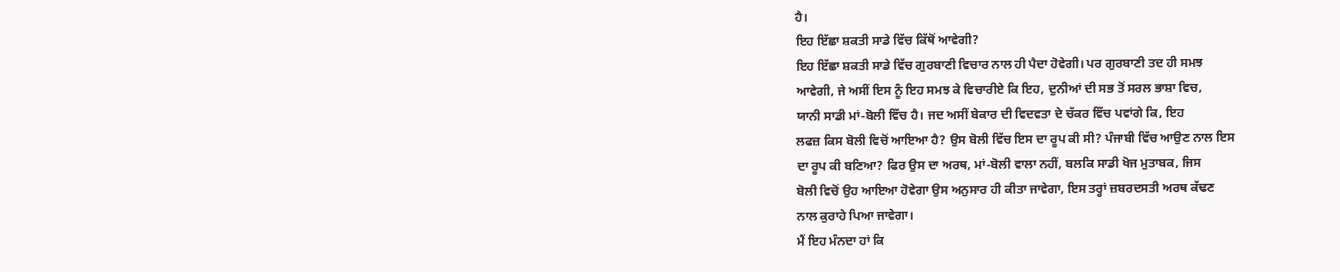ਹੈ।
ਇਹ ਇੱਛਾ ਸ਼ਕਤੀ ਸਾਡੇ ਵਿੱਚ ਕਿੱਥੋਂ ਆਵੇਗੀ?
ਇਹ ਇੱਛਾ ਸ਼ਕਤੀ ਸਾਡੇ ਵਿੱਚ ਗੁਰਬਾਣੀ ਵਿਚਾਰ ਨਾਲ ਹੀ ਪੈਦਾ ਹੋਵੇਗੀ। ਪਰ ਗੁਰਬਾਣੀ ਤਦ ਹੀ ਸਮਝ
ਆਵੇਗੀ, ਜੇ ਅਸੀਂ ਇਸ ਨੂੰ ਇਹ ਸਮਝ ਕੇ ਵਿਚਾਰੀਏ ਕਿ ਇਹ, ਦੁਨੀਆਂ ਦੀ ਸਭ ਤੋਂ ਸਰਲ ਭਾਸ਼ਾ ਵਿਚ,
ਯਾਨੀ ਸਾਡੀ ਮਾਂ-ਬੋਲੀ ਵਿੱਚ ਹੈ। ਜਦ ਅਸੀਂ ਬੇਕਾਰ ਦੀ ਵਿਦਵਤਾ ਦੇ ਚੱਕਰ ਵਿੱਚ ਪਵਾਂਗੇ ਕਿ, ਇਹ
ਲਫਜ਼ ਕਿਸ ਬੋਲੀ ਵਿਚੋਂ ਆਇਆ ਹੈ? ਉਸ ਬੋਲੀ ਵਿੱਚ ਇਸ ਦਾ ਰੂਪ ਕੀ ਸੀ? ਪੰਜਾਬੀ ਵਿੱਚ ਆਉਣ ਨਾਲ ਇਸ
ਦਾ ਰੂਪ ਕੀ ਬਣਿਆ? ਫਿਰ ਉਸ ਦਾ ਅਰਥ, ਮਾਂ-ਬੋਲੀ ਵਾਲਾ ਨਹੀਂ, ਬਲਕਿ ਸਾਡੀ ਖੋਜ ਮੁਤਾਬਕ, ਜਿਸ
ਬੋਲੀ ਵਿਚੋਂ ਉਹ ਆਇਆ ਹੋਵੇਗਾ ਉਸ ਅਨੁਸਾਰ ਹੀ ਕੀਤਾ ਜਾਵੇਗਾ, ਇਸ ਤਰ੍ਹਾਂ ਜ਼ਬਰਦਸਤੀ ਅਰਥ ਕੱਢਣ
ਨਾਲ ਕੁਰਾਹੇ ਪਿਆ ਜਾਵੇਗਾ।
ਮੈਂ ਇਹ ਮੰਨਦਾ ਹਾਂ ਕਿ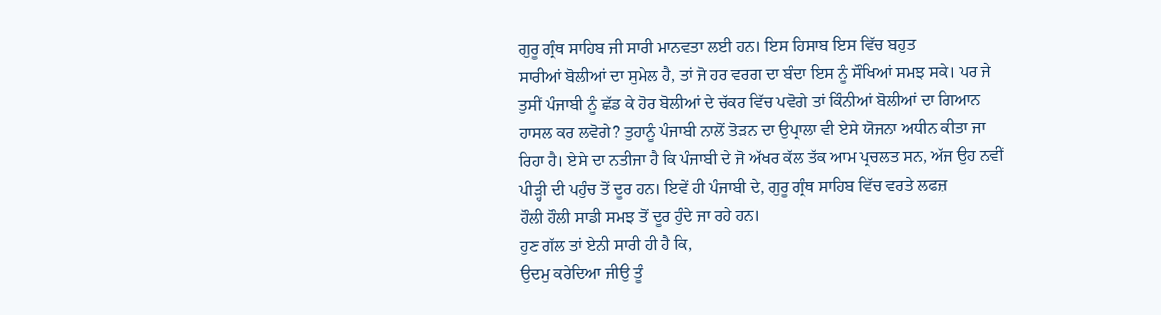ਗੁਰੂ ਗ੍ਰੰਥ ਸਾਹਿਬ ਜੀ ਸਾਰੀ ਮਾਨਵਤਾ ਲਈ ਹਨ। ਇਸ ਹਿਸਾਬ ਇਸ ਵਿੱਚ ਬਹੁਤ
ਸਾਰੀਆਂ ਬੋਲੀਆਂ ਦਾ ਸੁਮੇਲ ਹੈ, ਤਾਂ ਜੋ ਹਰ ਵਰਗ ਦਾ ਬੰਦਾ ਇਸ ਨੂੰ ਸੌਖਿਆਂ ਸਮਝ ਸਕੇ। ਪਰ ਜੇ
ਤੁਸੀਂ ਪੰਜਾਬੀ ਨੂੰ ਛੱਡ ਕੇ ਹੋਰ ਬੋਲੀਆਂ ਦੇ ਚੱਕਰ ਵਿੱਚ ਪਵੋਗੇ ਤਾਂ ਕਿੰਨੀਆਂ ਬੋਲੀਆਂ ਦਾ ਗਿਆਨ
ਹਾਸਲ ਕਰ ਲਵੋਗੇ? ਤੁਹਾਨੂੰ ਪੰਜਾਬੀ ਨਾਲੋਂ ਤੋੜਨ ਦਾ ਉਪ੍ਰਾਲਾ ਵੀ ਏਸੇ ਯੋਜਨਾ ਅਧੀਨ ਕੀਤਾ ਜਾ
ਰਿਹਾ ਹੈ। ਏਸੇ ਦਾ ਨਤੀਜਾ ਹੈ ਕਿ ਪੰਜਾਬੀ ਦੇ ਜੋ ਅੱਖਰ ਕੱਲ ਤੱਕ ਆਮ ਪ੍ਰਚਲਤ ਸਨ, ਅੱਜ ਉਹ ਨਵੀਂ
ਪੀੜ੍ਹੀ ਦੀ ਪਹੁੰਚ ਤੋਂ ਦੂਰ ਹਨ। ਇਵੇਂ ਹੀ ਪੰਜਾਬੀ ਦੇ, ਗੁਰੂ ਗ੍ਰੰਥ ਸਾਹਿਬ ਵਿੱਚ ਵਰਤੇ ਲਫਜ਼
ਹੌਲੀ ਹੌਲੀ ਸਾਡੀ ਸਮਝ ਤੋਂ ਦੂਰ ਹੁੰਦੇ ਜਾ ਰਹੇ ਹਨ।
ਹੁਣ ਗੱਲ ਤਾਂ ਏਨੀ ਸਾਰੀ ਹੀ ਹੈ ਕਿ,
ਉਦਮੁ ਕਰੇਦਿਆ ਜੀਉ ਤੂੰ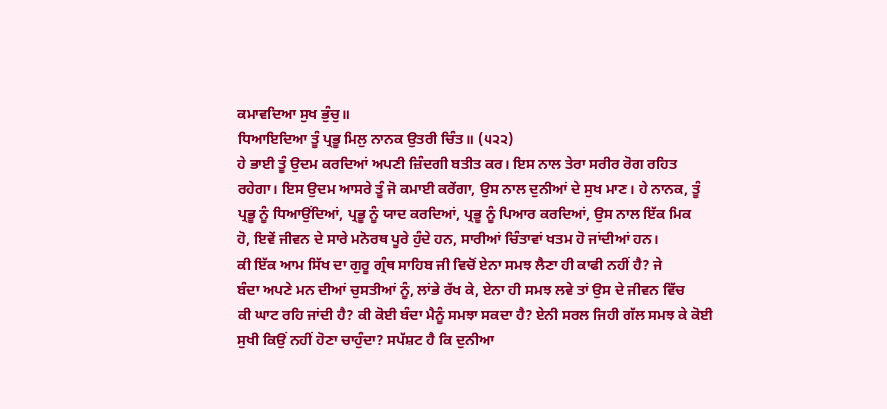ਕਮਾਵਦਿਆ ਸੁਖ ਭੁੰਚੁ॥
ਧਿਆਇਦਿਆ ਤੂੰ ਪ੍ਰਭੂ ਮਿਲੁ ਨਾਨਕ ਉਤਰੀ ਚਿੰਤ॥ (੫੨੨)
ਹੇ ਭਾਈ ਤੂੰ ਉਦਮ ਕਰਦਿਆਂ ਅਪਣੀ ਜ਼ਿੰਦਗੀ ਬਤੀਤ ਕਰ। ਇਸ ਨਾਲ ਤੇਰਾ ਸਰੀਰ ਰੋਗ ਰਹਿਤ
ਰਹੇਗਾ। ਇਸ ਉਦਮ ਆਸਰੇ ਤੂੰ ਜੋ ਕਮਾਈ ਕਰੇਂਗਾ, ਉਸ ਨਾਲ ਦੁਨੀਆਂ ਦੇ ਸੁਖ ਮਾਣ। ਹੇ ਨਾਨਕ, ਤੂੰ
ਪ੍ਰਭੂ ਨੂੰ ਧਿਆਉਂਦਿਆਂ, ਪ੍ਰਭੂ ਨੂੰ ਯਾਦ ਕਰਦਿਆਂ, ਪ੍ਰਭੂ ਨੂੰ ਪਿਆਰ ਕਰਦਿਆਂ, ਉਸ ਨਾਲ ਇੱਕ ਮਿਕ
ਹੋ, ਇਵੇਂ ਜੀਵਨ ਦੇ ਸਾਰੇ ਮਨੋਰਥ ਪੂਰੇ ਹੁੰਦੇ ਹਨ, ਸਾਰੀਆਂ ਚਿੰਤਾਵਾਂ ਖਤਮ ਹੋ ਜਾਂਦੀਆਂ ਹਨ।
ਕੀ ਇੱਕ ਆਮ ਸਿੱਖ ਦਾ ਗੁਰੂ ਗ੍ਰੰਥ ਸਾਹਿਬ ਜੀ ਵਿਚੋਂ ਏਨਾ ਸਮਝ ਲੈਣਾ ਹੀ ਕਾਫੀ ਨਹੀਂ ਹੈ? ਜੇ
ਬੰਦਾ ਅਪਣੇ ਮਨ ਦੀਆਂ ਚੁਸਤੀਆਂ ਨੂੰ, ਲਾਂਭੇ ਰੱਖ ਕੇ, ਏਨਾ ਹੀ ਸਮਝ ਲਵੇ ਤਾਂ ਉਸ ਦੇ ਜੀਵਨ ਵਿੱਚ
ਕੀ ਘਾਟ ਰਹਿ ਜਾਂਦੀ ਹੈ? ਕੀ ਕੋਈ ਬੰਦਾ ਮੈਨੂੰ ਸਮਝਾ ਸਕਦਾ ਹੈ? ਏਨੀ ਸਰਲ ਜਿਹੀ ਗੱਲ ਸਮਝ ਕੇ ਕੋਈ
ਸੁਖੀ ਕਿਉਂ ਨਹੀਂ ਹੋਣਾ ਚਾਹੁੰਦਾ? ਸਪੱਸ਼ਟ ਹੈ ਕਿ ਦੁਨੀਆ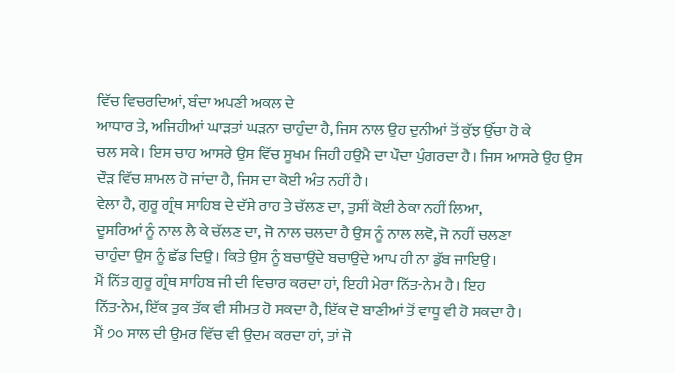ਵਿੱਚ ਵਿਚਰਦਿਆਂ, ਬੰਦਾ ਅਪਣੀ ਅਕਲ ਦੇ
ਆਧਾਰ ਤੇ, ਅਜਿਹੀਆਂ ਘਾੜਤਾਂ ਘੜਨਾ ਚਾਹੁੰਦਾ ਹੈ, ਜਿਸ ਨਾਲ ਉਹ ਦੁਨੀਆਂ ਤੋਂ ਕੁੱਝ ਉੱਚਾ ਹੋ ਕੇ
ਚਲ ਸਕੇ। ਇਸ ਚਾਹ ਆਸਰੇ ਉਸ ਵਿੱਚ ਸੂਖਮ ਜਿਹੀ ਹਉਮੈ ਦਾ ਪੌਦਾ ਪੁੰਗਰਦਾ ਹੈ। ਜਿਸ ਆਸਰੇ ਉਹ ਉਸ
ਦੌੜ ਵਿੱਚ ਸ਼ਾਮਲ ਹੋ ਜਾਂਦਾ ਹੈ, ਜਿਸ ਦਾ ਕੋਈ ਅੰਤ ਨਹੀਂ ਹੈ।
ਵੇਲਾ ਹੈ, ਗੁਰੂ ਗ੍ਰੰਥ ਸਾਹਿਬ ਦੇ ਦੱਸੇ ਰਾਹ ਤੇ ਚੱਲਣ ਦਾ, ਤੁਸੀਂ ਕੋਈ ਠੇਕਾ ਨਹੀਂ ਲਿਆ,
ਦੂਸਰਿਆਂ ਨੂੰ ਨਾਲ ਲੈ ਕੇ ਚੱਲਣ ਦਾ, ਜੋ ਨਾਲ ਚਲਦਾ ਹੈ ਉਸ ਨੂੰ ਨਾਲ ਲਵੋ, ਜੋ ਨਹੀਂ ਚਲਣਾ
ਚਾਹੁੰਦਾ ਉਸ ਨੂੰ ਛੱਡ ਦਿਉ। ਕਿਤੇ ਉਸ ਨੂੰ ਬਚਾਉਂਦੇ ਬਚਾਉਂਦੇ ਆਪ ਹੀ ਨਾ ਡੁੱਬ ਜਾਇਉ।
ਮੈਂ ਨਿੱਤ ਗੁਰੂ ਗ੍ਰੰਥ ਸਾਹਿਬ ਜੀ ਦੀ ਵਿਚਾਰ ਕਰਦਾ ਹਾਂ, ਇਹੀ ਮੇਰਾ ਨਿੱਤ-ਨੇਮ ਹੈ। ਇਹ
ਨਿੱਤ-ਨੇਮ, ਇੱਕ ਤੁਕ ਤੱਕ ਵੀ ਸੀਮਤ ਹੋ ਸਕਦਾ ਹੈ, ਇੱਕ ਦੋ ਬਾਣੀਆਂ ਤੋਂ ਵਾਧੂ ਵੀ ਹੋ ਸਕਦਾ ਹੈ।
ਮੈਂ ੭੦ ਸਾਲ ਦੀ ਉਮਰ ਵਿੱਚ ਵੀ ਉਦਮ ਕਰਦਾ ਹਾਂ, ਤਾਂ ਜੋ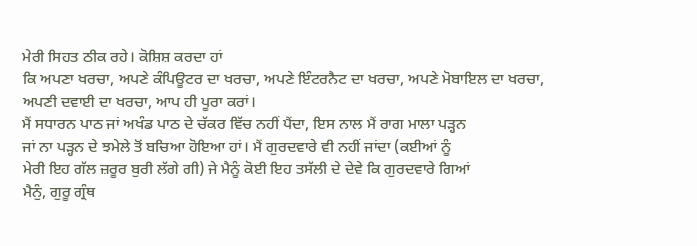ਮੇਰੀ ਸਿਹਤ ਠੀਕ ਰਹੇ। ਕੋਸ਼ਿਸ਼ ਕਰਦਾ ਹਾਂ
ਕਿ ਅਪਣਾ ਖਰਚਾ, ਅਪਣੇ ਕੰਪਿਊਟਰ ਦਾ ਖਰਚਾ, ਅਪਣੇ ਇੰਟਰਨੈਟ ਦਾ ਖਰਚਾ, ਅਪਣੇ ਮੋਬਾਇਲ ਦਾ ਖਰਚਾ,
ਅਪਣੀ ਦਵਾਈ ਦਾ ਖਰਚਾ, ਆਪ ਹੀ ਪੂਰਾ ਕਰਾਂ।
ਮੈਂ ਸਧਾਰਨ ਪਾਠ ਜਾਂ ਅਖੰਡ ਪਾਠ ਦੇ ਚੱਕਰ ਵਿੱਚ ਨਹੀਂ ਪੈਂਦਾ, ਇਸ ਨਾਲ ਮੈਂ ਰਾਗ ਮਾਲਾ ਪੜ੍ਹਨ
ਜਾਂ ਨਾ ਪੜ੍ਹਨ ਦੇ ਝਮੇਲੇ ਤੋਂ ਬਚਿਆ ਹੋਇਆ ਹਾਂ। ਮੈਂ ਗੁਰਦਵਾਰੇ ਵੀ ਨਹੀਂ ਜਾਂਦਾ (ਕਈਆਂ ਨੂੰ
ਮੇਰੀ ਇਹ ਗੱਲ ਜ਼ਰੂਰ ਬੁਰੀ ਲੱਗੇ ਗੀ) ਜੇ ਮੈਨੂੰ ਕੋਈ ਇਹ ਤਸੱਲੀ ਦੇ ਦੇਵੇ ਕਿ ਗੁਰਦਵਾਰੇ ਗਿਆਂ
ਮੈਨੁੰ, ਗੁਰੂ ਗ੍ਰੰਥ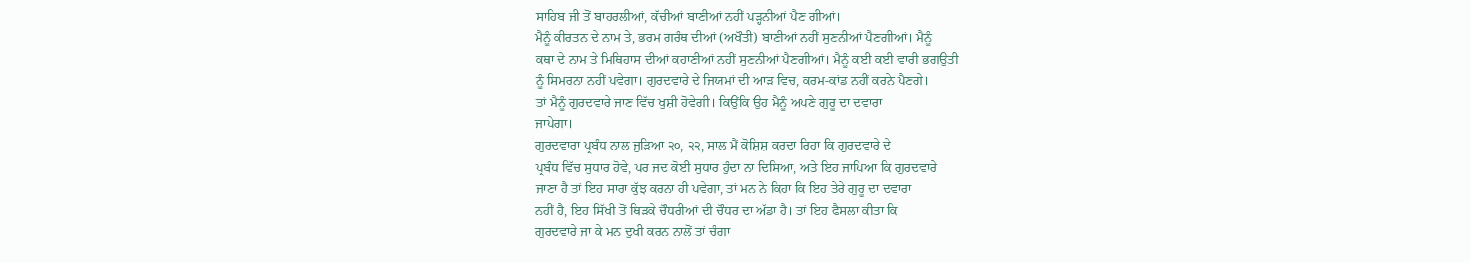ਸਾਹਿਬ ਜੀ ਤੋਂ ਬਾਹਰਲੀਆਂ, ਕੱਚੀਆਂ ਬਾਣੀਆਂ ਨਹੀਂ ਪੜ੍ਹਨੀਆਂ ਪੈਣ ਗੀਆਂ।
ਮੈਨੂੰ ਕੀਰਤਨ ਦੇ ਨਾਮ ਤੇ, ਭਰਮ ਗਰੰਥ ਦੀਆਂ (ਅਖੌਤੀ) ਬਾਣੀਆਂ ਨਹੀਂ ਸੁਣਨੀਆਂ ਪੈਣਗੀਆਂ। ਮੈਨੂੰ
ਕਥਾ ਦੇ ਨਾਮ ਤੇ ਮਿਥਿਹਾਸ ਦੀਆਂ ਕਹਾਣੀਆਂ ਨਹੀਂ ਸੁਣਨੀਆਂ ਪੈਣਗੀਆਂ। ਮੈਨੂੰ ਕਈ ਕਈ ਵਾਰੀ ਭਗਉਤੀ
ਨੂੰ ਸਿਮਰਨਾ ਨਹੀਂ ਪਵੇਗਾ। ਗੁਰਦਵਾਰੇ ਦੇ ਜਿਯਮਾਂ ਦੀ ਆੜ ਵਿਚ, ਕਰਮ-ਕਾਂਡ ਨਹੀਂ ਕਰਨੇ ਪੈਣਗੇ।
ਤਾਂ ਮੈਨੂੰ ਗੁਰਦਵਾਰੇ ਜਾਣ ਵਿੱਚ ਖੁਸ਼ੀ ਹੋਵੇਗੀ। ਕਿਉਂਕਿ ਉਹ ਮੈਨੂੰ ਅਪਣੇ ਗੁਰੂ ਦਾ ਦਵਾਰਾ
ਜਾਪੇਗਾ।
ਗੁਰਦਵਾਰਾ ਪ੍ਰਬੰਧ ਨਾਲ ਜੁੜਿਆ ੨੦, ੨੨, ਸਾਲ ਮੈਂ ਕੋਸ਼ਿਸ਼ ਕਰਦਾ ਰਿਹਾ ਕਿ ਗੁਰਦਵਾਰੇ ਦੇ
ਪ੍ਰਬੰਧ ਵਿੱਚ ਸੁਧਾਰ ਹੋਵੇ, ਪਰ ਜਦ ਕੋਈ ਸੁਧਾਰ ਹੁੰਦਾ ਨਾ ਦਿਸਿਆ, ਅਤੇ ਇਹ ਜਾਪਿਆ ਕਿ ਗੁਰਦਵਾਰੇ
ਜਾਣਾ ਹੈ ਤਾਂ ਇਹ ਸਾਰਾ ਕੁੱਝ ਕਰਨਾ ਹੀ ਪਵੇਗਾ, ਤਾਂ ਮਨ ਨੇ ਕਿਹਾ ਕਿ ਇਹ ਤੇਰੇ ਗੁਰੂ ਦਾ ਦਵਾਰਾ
ਨਹੀਂ ਹੈ, ਇਹ ਸਿੱਖੀ ਤੋਂ ਥਿੜਕੇ ਚੌਧਰੀਆਂ ਦੀ ਚੌਧਰ ਦਾ ਅੱਡਾ ਹੈ। ਤਾਂ ਇਹ ਫੈਸਲਾ ਕੀਤਾ ਕਿ
ਗੁਰਦਵਾਰੇ ਜਾ ਕੇ ਮਨ ਦੁਖੀ ਕਰਨ ਨਾਲੋਂ ਤਾਂ ਚੰਗਾ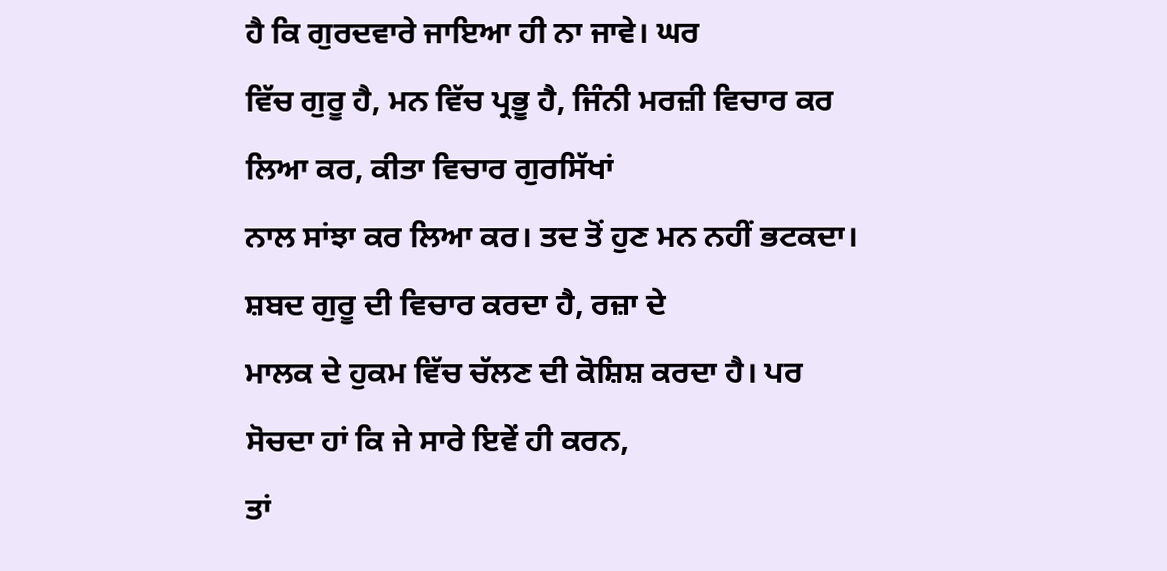ਹੈ ਕਿ ਗੁਰਦਵਾਰੇ ਜਾਇਆ ਹੀ ਨਾ ਜਾਵੇ। ਘਰ
ਵਿੱਚ ਗੁਰੂ ਹੈ, ਮਨ ਵਿੱਚ ਪ੍ਰਭੂ ਹੈ, ਜਿੰਨੀ ਮਰਜ਼ੀ ਵਿਚਾਰ ਕਰ ਲਿਆ ਕਰ, ਕੀਤਾ ਵਿਚਾਰ ਗੁਰਸਿੱਖਾਂ
ਨਾਲ ਸਾਂਝਾ ਕਰ ਲਿਆ ਕਰ। ਤਦ ਤੋਂ ਹੁਣ ਮਨ ਨਹੀਂ ਭਟਕਦਾ। ਸ਼ਬਦ ਗੁਰੂ ਦੀ ਵਿਚਾਰ ਕਰਦਾ ਹੈ, ਰਜ਼ਾ ਦੇ
ਮਾਲਕ ਦੇ ਹੁਕਮ ਵਿੱਚ ਚੱਲਣ ਦੀ ਕੋਸ਼ਿਸ਼ ਕਰਦਾ ਹੈ। ਪਰ ਸੋਚਦਾ ਹਾਂ ਕਿ ਜੇ ਸਾਰੇ ਇਵੇਂ ਹੀ ਕਰਨ,
ਤਾਂ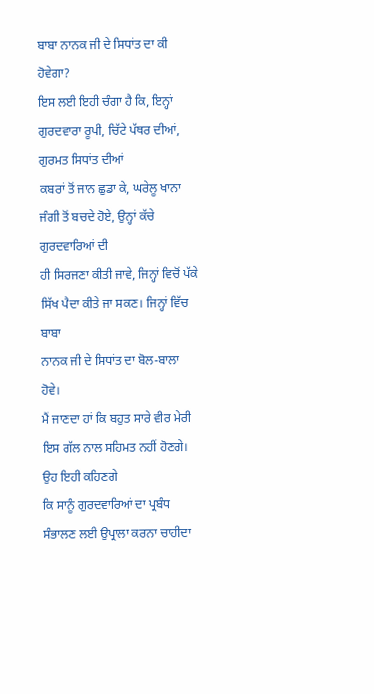ਬਾਬਾ ਨਾਨਕ ਜੀ ਦੇ ਸਿਧਾਂਤ ਦਾ ਕੀ ਹੋਵੇਗਾ?
ਇਸ ਲਈ ਇਹੀ ਚੰਗਾ ਹੈ ਕਿ, ਇਨ੍ਹਾਂ ਗੁਰਦਵਾਰਾ ਰੂਪੀ, ਚਿੱਟੇ ਪੱਥਰ ਦੀਆਂ, ਗੁਰਮਤ ਸਿਧਾਂਤ ਦੀਆਂ
ਕਬਰਾਂ ਤੋਂ ਜਾਨ ਛੁਡਾ ਕੇ, ਘਰੇਲੂ ਖਾਨਾ ਜੰਗੀ ਤੋਂ ਬਚਦੇ ਹੋਏ, ਉਨ੍ਹਾਂ ਕੱਚੇ ਗੁਰਦਵਾਰਿਆਂ ਦੀ
ਹੀ ਸਿਰਜਣਾ ਕੀਤੀ ਜਾਵੇ, ਜਿਨ੍ਹਾਂ ਵਿਚੋਂ ਪੱਕੇ ਸਿੱਖ ਪੈਦਾ ਕੀਤੇ ਜਾ ਸਕਣ। ਜਿਨ੍ਹਾਂ ਵਿੱਚ ਬਾਬਾ
ਨਾਨਕ ਜੀ ਦੇ ਸਿਧਾਂਤ ਦਾ ਬੋਲ-ਬਾਲਾ ਹੋਵੇ।
ਮੈਂ ਜਾਣਦਾ ਹਾਂ ਕਿ ਬਹੁਤ ਸਾਰੇ ਵੀਰ ਮੇਰੀ ਇਸ ਗੱਲ ਨਾਲ ਸਹਿਮਤ ਨਹੀਂ ਹੋਣਗੇ। ਉਹ ਇਹੀ ਕਹਿਣਗੇ
ਕਿ ਸਾਨੂੰ ਗੁਰਦਵਾਰਿਆਂ ਦਾ ਪ੍ਰਬੰਧ ਸੰਭਾਲਣ ਲਈ ਉਪ੍ਰਾਲਾ ਕਰਨਾ ਚਾਹੀਦਾ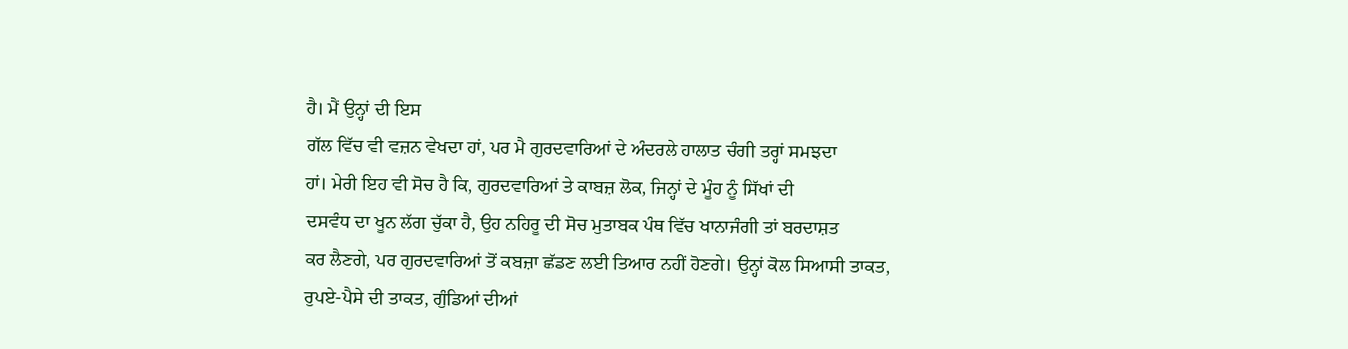ਹੈ। ਮੈਂ ਉਨ੍ਹਾਂ ਦੀ ਇਸ
ਗੱਲ ਵਿੱਚ ਵੀ ਵਜ਼ਨ ਵੇਖਦਾ ਹਾਂ, ਪਰ ਮੈ ਗੁਰਦਵਾਰਿਆਂ ਦੇ ਅੰਦਰਲੇ ਹਾਲਾਤ ਚੰਗੀ ਤਰ੍ਹਾਂ ਸਮਝਦਾ
ਹਾਂ। ਮੇਰੀ ਇਹ ਵੀ ਸੋਚ ਹੈ ਕਿ, ਗੁਰਦਵਾਰਿਆਂ ਤੇ ਕਾਬਜ਼ ਲੋਕ, ਜਿਨ੍ਹਾਂ ਦੇ ਮੂੰਹ ਨੂੰ ਸਿੱਖਾਂ ਦੀ
ਦਸਵੰਧ ਦਾ ਖੂਨ ਲੱਗ ਚੁੱਕਾ ਹੈ, ਉਹ ਨਹਿਰੂ ਦੀ ਸੋਚ ਮੁਤਾਬਕ ਪੰਥ ਵਿੱਚ ਖਾਨਾਜੰਗੀ ਤਾਂ ਬਰਦਾਸ਼ਤ
ਕਰ ਲੈਣਗੇ, ਪਰ ਗੁਰਦਵਾਰਿਆਂ ਤੋਂ ਕਬਜ਼ਾ ਛੱਡਣ ਲਈ ਤਿਆਰ ਨਹੀਂ ਹੋਣਗੇ। ਉਨ੍ਹਾਂ ਕੋਲ ਸਿਆਸੀ ਤਾਕਤ,
ਰੁਪਏ-ਪੈਸੇ ਦੀ ਤਾਕਤ, ਗੁੰਡਿਆਂ ਦੀਆਂ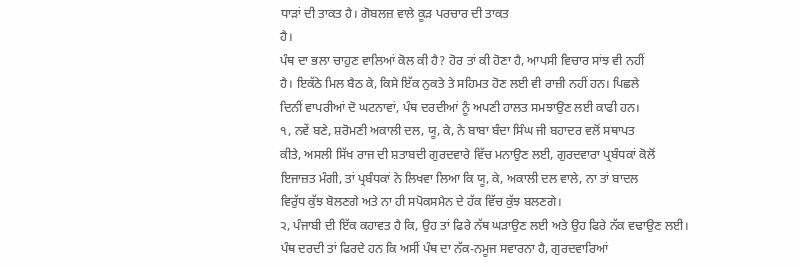ਧਾੜਾਂ ਦੀ ਤਾਕਤ ਹੈ। ਗੋਬਲਜ਼ ਵਾਲੇ ਕੂੜ ਪਰਚਾਰ ਦੀ ਤਾਕਤ
ਹੈ।
ਪੰਥ ਦਾ ਭਲਾ ਚਾਹੁਣ ਵਾਲਿਆਂ ਕੋਲ ਕੀ ਹੈ? ਹੋਰ ਤਾਂ ਕੀ ਹੋਣਾ ਹੈ, ਆਪਸੀ ਵਿਚਾਰ ਸਾਂਝ ਵੀ ਨਹੀਂ
ਹੈ। ਇਕੱਠੇ ਮਿਲ ਬੈਠ ਕੇ, ਕਿਸੇ ਇੱਕ ਨੁਕਤੇ ਤੇ ਸਹਿਮਤ ਹੋਣ ਲਈ ਵੀ ਰਾਜ਼ੀ ਨਹੀਂ ਹਨ। ਪਿਛਲੇ
ਦਿਨੀਂ ਵਾਪਰੀਆਂ ਦੋ ਘਟਨਾਵਾਂ, ਪੰਥ ਦਰਦੀਆਂ ਨੂੰ ਅਪਣੀ ਹਾਲਤ ਸਮਝਾਉਣ ਲਈ ਕਾਫੀ ਹਨ।
੧, ਨਵੇਂ ਬਣੇ, ਸ਼ਰੋਮਣੀ ਅਕਾਲੀ ਦਲ, ਯੂ, ਕੇ, ਨੇ ਬਾਬਾ ਬੰਦਾ ਸਿੰਘ ਜੀ ਬਹਾਦਰ ਵਲੋਂ ਸਥਾਪਤ
ਕੀਤੇ, ਅਸਲੀ ਸਿੱਖ ਰਾਜ ਦੀ ਸ਼ਤਾਬਦੀ ਗੁਰਦਵਾਰੇ ਵਿੱਚ ਮਨਾਉਣ ਲਈ, ਗੁਰਦਵਾਰਾ ਪ੍ਰਬੰਧਕਾਂ ਕੋਲੋਂ
ਇਜਾਜ਼ਤ ਮੰਗੀ, ਤਾਂ ਪ੍ਰਬੰਧਕਾਂ ਨੇ ਲਿਖਵਾ ਲਿਆ ਕਿ ਯੂ, ਕੇ, ਅਕਾਲੀ ਦਲ ਵਾਲੇ, ਨਾ ਤਾਂ ਬਾਦਲ
ਵਿਰੁੱਧ ਕੁੱਝ ਬੋਲਣਗੇ ਅਤੇ ਨਾ ਹੀ ਸਪੋਕਸਮੈਨ ਦੇ ਹੱਕ ਵਿੱਚ ਕੁੱਝ ਬਲਣਗੇ।
੨, ਪੰਜਾਬੀ ਦੀ ਇੱਕ ਕਹਾਵਤ ਹੈ ਕਿ, ਉਹ ਤਾਂ ਫਿਰੇ ਨੱਥ ਘੜਾਉਣ ਲਈ ਅਤੇ ਉਹ ਫਿਰੇ ਨੱਕ ਵਢਾਉਣ ਲਈ।
ਪੰਥ ਦਰਦੀ ਤਾਂ ਫਿਰਦੇ ਹਨ ਕਿ ਅਸੀਂ ਪੰਥ ਦਾ ਨੱਕ-ਨਮੂਜ ਸਵਾਰਨਾ ਹੈ, ਗੁਰਦਵਾਰਿਆਂ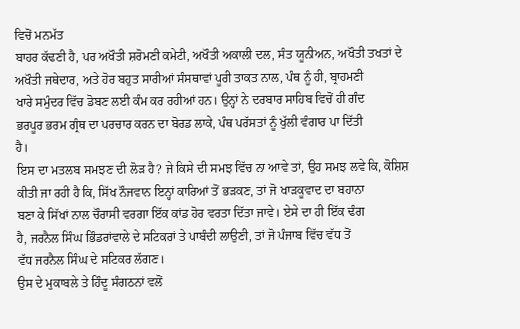ਵਿਚੋਂ ਮਨਮੱਤ
ਬਾਹਰ ਕੱਢਣੀ ਹੈ, ਪਰ ਅਖੌਤੀ ਸ਼ਰੋਮਣੀ ਕਮੇਟੀ, ਅਖੌਤੀ ਅਕਾਲੀ ਦਲ, ਸੰਤ ਯੂਨੀਅਨ, ਅਖੌਤੀ ਤਖਤਾਂ ਦੇ
ਅਖੌਤੀ ਜਥੇਦਾਰ, ਅਤੇ ਹੋਰ ਬਹੁਤ ਸਾਰੀਆਂ ਸੰਸਥਾਵਾਂ ਪੂਰੀ ਤਾਕਤ ਨਾਲ, ਪੰਥ ਨੂੰ ਹੀ, ਬ੍ਰਾਹਮਣੀ
ਖਾਰੇ ਸਮੁੰਦਰ ਵਿੱਚ ਡੋਬਣ ਲਈ ਕੰਮ ਕਰ ਰਹੀਆਂ ਹਨ। ਉਨ੍ਹਾਂ ਨੇ ਦਰਬਾਰ ਸਾਹਿਬ ਵਿਚੋਂ ਹੀ ਗੰਦ
ਭਰਪੂਰ ਭਰਮ ਗ੍ਰੰਥ ਦਾ ਪਰਚਾਰ ਕਰਨ ਦਾ ਬੋਰਡ ਲਾਕੇ, ਪੰਥ ਪਰੱਸਤਾਂ ਨੂੰ ਖੁੱਲੀ ਵੰਗਾਰ ਪਾ ਦਿੱਤੀ
ਹੈ।
ਇਸ ਦਾ ਮਤਲਬ ਸਮਝਣ ਦੀ ਲੋੜ ਹੈ? ਜੇ ਕਿਸੇ ਦੀ ਸਮਝ ਵਿੱਚ ਨਾ ਆਵੇ ਤਾਂ, ਉਹ ਸਮਝ ਲਵੇ ਕਿ, ਕੋਸ਼ਿਸ਼
ਕੀਤੀ ਜਾ ਰਹੀ ਹੈ ਕਿ, ਸਿੱਖ ਨੌਜਵਾਨ ਇਨ੍ਹਾਂ ਕਾਰਿਆਂ ਤੋਂ ਭੜਕਣ, ਤਾਂ ਜੋ ਖਾੜਕੂਵਾਦ ਦਾ ਬਹਾਨਾ
ਬਣਾ ਕੇ ਸਿੱਖਾਂ ਨਾਲ ਚੌਰਾਸੀ ਵਰਗਾ ਇੱਕ ਕਾਂਡ ਹੋਰ ਵਰਤਾ ਦਿੱਤਾ ਜਾਵੇ। ਏਸੇ ਦਾ ਹੀ ਇੱਕ ਢੰਗ
ਹੈ, ਜਰਨੈਲ ਸਿੰਘ ਭਿੰਡਰਾਂਵਾਲੇ ਦੇ ਸਟਿਕਰਾਂ ਤੇ ਪਾਬੰਦੀ ਲਾਉਣੀ, ਤਾਂ ਜੋ ਪੰਜਾਬ ਵਿੱਚ ਵੱਧ ਤੋਂ
ਵੱਧ ਜਰਨੈਲ ਸਿੰਘ ਦੇ ਸਟਿਕਰ ਲੱਗਣ।
ਉਸ ਦੇ ਮੁਕਾਬਲੇ ਤੇ ਹਿੰਦੂ ਸੰਗਠਨਾਂ ਵਲੋਂ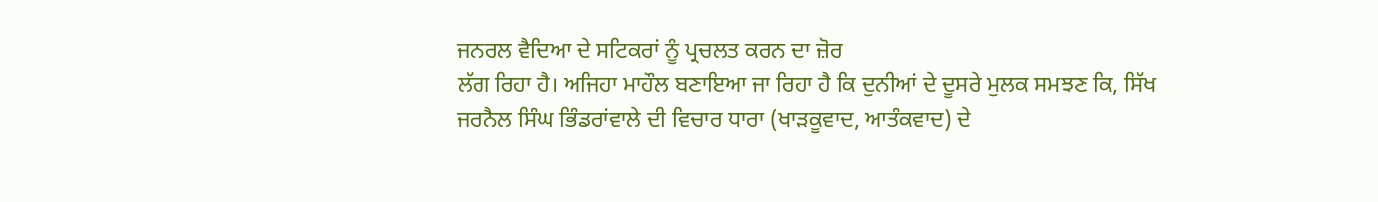ਜਨਰਲ ਵੈਦਿਆ ਦੇ ਸਟਿਕਰਾਂ ਨੂੰ ਪ੍ਰਚਲਤ ਕਰਨ ਦਾ ਜ਼ੋਰ
ਲੱਗ ਰਿਹਾ ਹੈ। ਅਜਿਹਾ ਮਾਹੌਲ ਬਣਾਇਆ ਜਾ ਰਿਹਾ ਹੈ ਕਿ ਦੁਨੀਆਂ ਦੇ ਦੂਸਰੇ ਮੁਲਕ ਸਮਝਣ ਕਿ, ਸਿੱਖ
ਜਰਨੈਲ ਸਿੰਘ ਭਿੰਡਰਾਂਵਾਲੇ ਦੀ ਵਿਚਾਰ ਧਾਰਾ (ਖਾੜਕੂਵਾਦ, ਆਤੰਕਵਾਦ) ਦੇ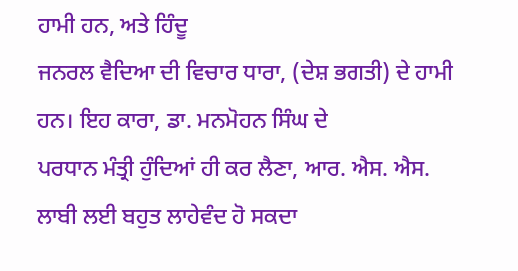ਹਾਮੀ ਹਨ, ਅਤੇ ਹਿੰਦੂ
ਜਨਰਲ ਵੈਦਿਆ ਦੀ ਵਿਚਾਰ ਧਾਰਾ, (ਦੇਸ਼ ਭਗਤੀ) ਦੇ ਹਾਮੀ ਹਨ। ਇਹ ਕਾਰਾ, ਡਾ. ਮਨਮੋਹਨ ਸਿੰਘ ਦੇ
ਪਰਧਾਨ ਮੰਤ੍ਰੀ ਹੁੰਦਿਆਂ ਹੀ ਕਰ ਲੈਣਾ, ਆਰ. ਐਸ. ਐਸ. ਲਾਬੀ ਲਈ ਬਹੁਤ ਲਾਹੇਵੰਦ ਹੋ ਸਕਦਾ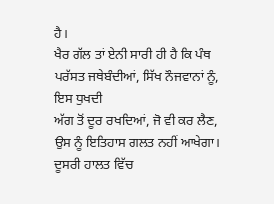ਹੈ।
ਖੈਰ ਗੱਲ ਤਾਂ ਏਨੀ ਸਾਰੀ ਹੀ ਹੈ ਕਿ ਪੰਥ ਪਰੱਸਤ ਜਥੇਬੰਦੀਆਂ, ਸਿੱਖ ਨੌਜਵਾਨਾਂ ਨੂੰ, ਇਸ ਧੁਖਦੀ
ਅੱਗ ਤੋਂ ਦੂਰ ਰਖਦਿਆਂ, ਜੋ ਵੀ ਕਰ ਲੈਣ, ਉਸ ਨੂੰ ਇਤਿਹਾਸ ਗਲਤ ਨਹੀਂ ਆਖੇਗਾ। ਦੂਸਰੀ ਹਾਲਤ ਵਿੱਚ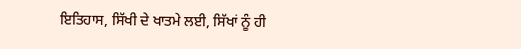ਇਤਿਹਾਸ, ਸਿੱਖੀ ਦੇ ਖਾਤਮੇ ਲਈ, ਸਿੱਖਾਂ ਨੂੰ ਹੀ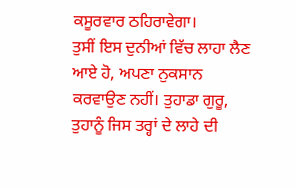ਕਸੂਰਵਾਰ ਠਹਿਰਾਵੇਗਾ।
ਤੁਸੀਂ ਇਸ ਦੁਨੀਆਂ ਵਿੱਚ ਲਾਹਾ ਲੈਣ ਆਏ ਹੋ, ਅਪਣਾ ਨੁਕਸਾਨ ਕਰਵਾਉਣ ਨਹੀਂ। ਤੁਹਾਡਾ ਗੁਰੂ,
ਤੁਹਾਨੂੰ ਜਿਸ ਤਰ੍ਹਾਂ ਦੇ ਲਾਹੇ ਦੀ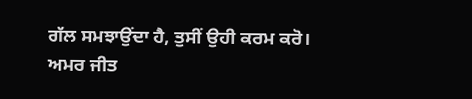ਗੱਲ ਸਮਝਾਉਂਦਾ ਹੈ, ਤੁਸੀਂ ਉਹੀ ਕਰਮ ਕਰੋ।
ਅਮਰ ਜੀਤ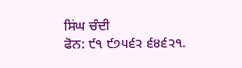ਸਿਂਘ ਚੰਦੀ
ਫੋਨ: ੯੧ ੯੭੫੬੨ ੬੪੬੨੧.